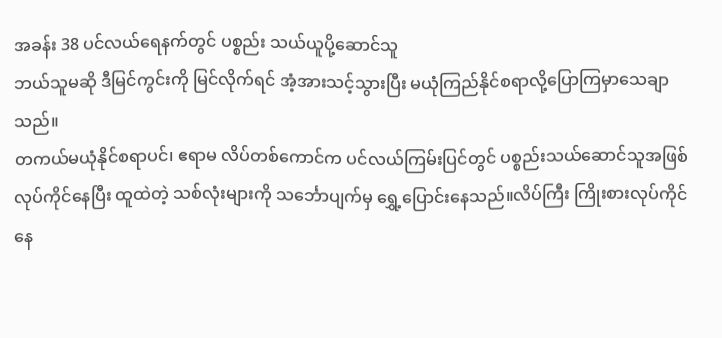အခန်း 38 ပင်လယ်ရေနက်တွင် ပစ္စည်း သယ်ယူပို့ဆောင်သူ
ဘယ်သူမဆို ဒီမြင်ကွင်းကို မြင်လိုက်ရင် အံ့အားသင့်သွားပြီး မယုံကြည်နိုင်စရာလို့ပြောကြမှာသေချာသည်။
တကယ်မယုံနိုင်စရာပင်၊ ဧရာမ လိပ်တစ်ကောင်က ပင်လယ်ကြမ်းပြင်တွင် ပစ္စည်းသယ်ဆောင်သူအဖြစ် လုပ်ကိုင်နေပြီး ထူထဲတဲ့ သစ်လုံးများကို သင်္ဘောပျက်မှ ရွှေ့ပြောင်းနေသည်။လိပ်ကြီး ကြိုးစားလုပ်ကိုင်နေ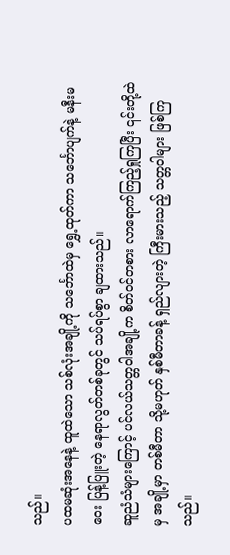သည်။
ပထမဆုံးအနေနဲ့ ထူထဲသော သစ်လုံးအချို့ကို သင်္ဘောထဲမှ ရွှေ့ထုတ်ကာ သင်္ဘောပျက်နဲ့ မနီးမဝေး ပြန့်ပြူးတဲ့ နေရာလွတ်တစ်ခုတွင် သပ်ရပ်စွာ ချထားသည်။
ဆူညံသံများကြောင့် ပင်လယ်သတ္တဝါအချို့က စိတ်ဝင်တစား လာရောက်ကြည့်ရှုကြပြီး ၎င်းတို့ထဲမှ အချို့မှာ တစ်မီတာ သို့မဟုတ် နှစ်မီတာခန့် ရှည်လျားတဲ့ ကြီးမားသည့် သတ္တဝါများ ဖြစ်ကြသည်။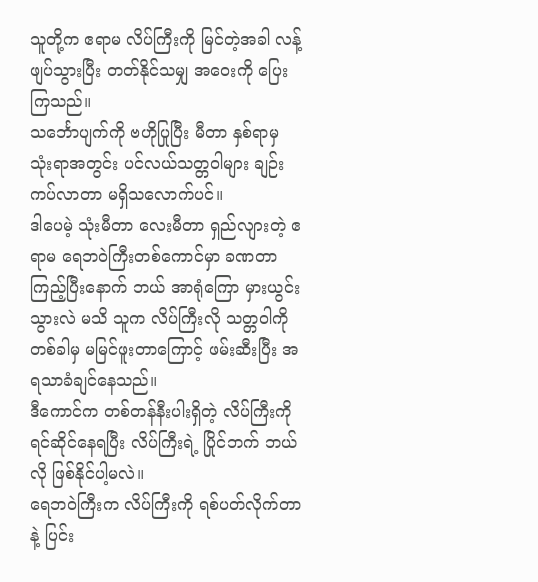သူတို့က ဧရာမ လိပ်ကြီးကို မြင်တဲ့အခါ လန့်ဖျပ်သွားပြီး တတ်နိုင်သမျှ အဝေးကို ပြေးကြသည်။
သင်္ဘောပျက်ကို ဗဟိုပြုပြီး မီတာ နှစ်ရာမှ သုံးရာအတွင်း ပင်လယ်သတ္တဝါများ ချဉ်းကပ်လာတာ မရှိသလောက်ပင်။
ဒါပေမဲ့ သုံးမီတာ လေးမီတာ ရှည်လျားတဲ့ ဧရာမ ရေဘဝဲကြီးတစ်ကောင်မှာ ခဏတာ ကြည့်ပြီးနောက် ဘယ် အာရုံကြော မှားယွင်းသွားလဲ မသိ သူက လိပ်ကြီးလို သတ္တဝါကို တစ်ခါမှ မမြင်ဖူးတာကြောင့် ဖမ်းဆီးပြီး အရသာခံချင်နေသည်။
ဒီကောင်က တစ်တန်နီးပါးရှိတဲ့ လိပ်ကြီးကို ရင်ဆိုင်နေရပြီး လိပ်ကြီးရဲ့ ပြိုင်ဘက် ဘယ်လို ဖြစ်နိုင်ပါ့မလဲ။
ရေဘဝဲကြီးက လိပ်ကြီးကို ရစ်ပတ်လိုက်တာနဲ့ ပြင်း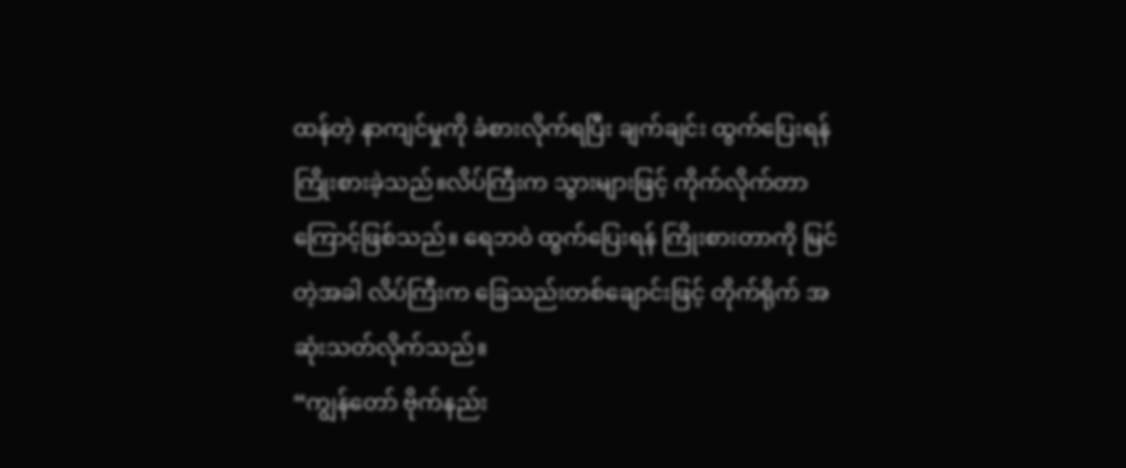ထန်တဲ့ နာကျင်မှုကို ခံစားလိုက်ရပြီး ချက်ချင်း ထွက်ပြေးရန် ကြိုးစားခဲ့သည်။လိပ်ကြီးက သွားများဖြင့် ကိုက်လိုက်တာကြောင့်ဖြစ်သည်။ ရေဘဝဲ ထွက်ပြေးရန် ကြိုးစားတာကို မြင်တဲ့အခါ လိပ်ကြီးက ခြေသည်းတစ်ချောင်းဖြင့် တိုက်ရိုက် အဆုံးသတ်လိုက်သည်။
“ကျွန်တော် ဗိုက်နည်း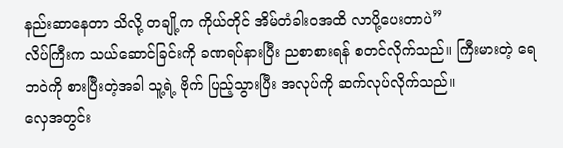နည်းဆာနေတာ သိလို့ တချို့က ကိုယ်တိုင် အိမ်တံခါးဝအထိ လာပို့ပေးတာပဲ”
လိပ်ကြီးက သယ်ဆောင်ခြင်းကို ခဏရပ်နားပြီး ညစာစားရန် စတင်လိုက်သည်။ ကြီးမားတဲ့ ရေဘဝဲကို စားပြီးတဲ့အခါ သူ့ရဲ့ ဗိုက် ပြည့်သွားပြီး အလုပ်ကို ဆက်လုပ်လိုက်သည်။
လှေအတွင်း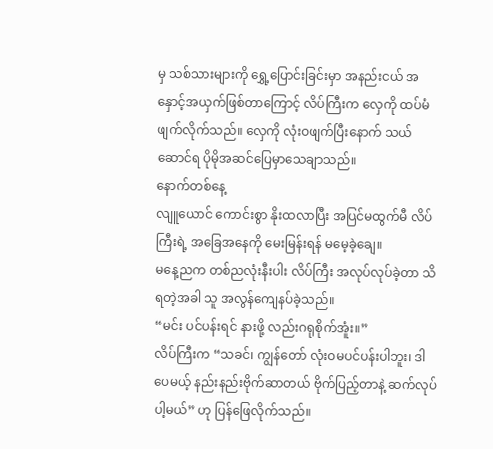မှ သစ်သားများကို ရွှေ့ပြောင်းခြင်းမှာ အနည်းငယ် အနှောင့်အယှက်ဖြစ်တာကြောင့် လိပ်ကြီးက လှေကို ထပ်မံ ဖျက်လိုက်သည်။ လှေကို လုံးဝဖျက်ပြီးနောက် သယ်ဆောင်ရ ပိုမိုအဆင်ပြေမှာသေချာသည်။
နောက်တစ်နေ့
လျူယောင် ကောင်းစွာ နိုးထလာပြီး အပြင်မထွက်မီ လိပ်ကြီးရဲ့ အခြေအနေကို မေးမြန်းရန် မမေ့ခဲ့ချေ။
မနေ့ညက တစ်ညလုံးနီးပါး လိပ်ကြီး အလုပ်လုပ်ခဲ့တာ သိရတဲ့အခါ သူ အလွန်ကျေနပ်ခဲ့သည်။
“မင်း ပင်ပန်းရင် နားဖို့ လည်းဂရုစိုက်အူံး။”
လိပ်ကြီးက “သခင်၊ ကျွန်တော် လုံးဝမပင်ပန်းပါဘူး၊ ဒါပေမယ့် နည်းနည်းဗိုက်ဆာတယ် ဗိုက်ပြည့်တာနဲ့ ဆက်လုပ်ပါ့မယ်” ဟု ပြန်ဖြေလိုက်သည်။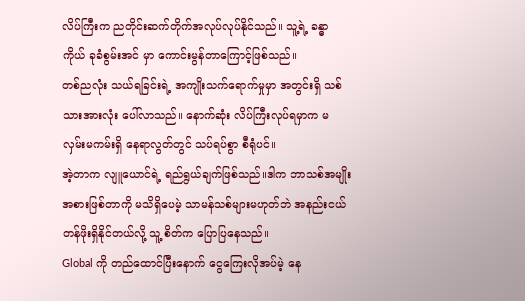လိပ်ကြီးက ညတိုင်းဆက်တိုက်အလုပ်လုပ်နိုင်သည်။ သူ့ရဲ့ ခန္ဓာကိုယ် ခုခံစွမ်းအင် မှာ ကောင်းမွန်တာကြောင့်ဖြစ်သည်။
တစ်ညလုံး သယ်ရခြင်းရဲ့ အကျိုးသက်ရောက်မှုမှာ အတွင်းရှိ သစ်သားအားလုံး ပေါ်လာသည်။ နောက်ဆုံး လိပ်ကြီးလုပ်ရမှာက မလှမ်းမကမ်းရှိ နေရာလွတ်တွင် သပ်ရပ်စွာ စီရုံပင်။
အဲ့တာက လျူယောင်ရဲ့ ရည်ရွယ်ချက်ဖြစ်သည်။ဒါက ဘာသစ်အမျိုးအစားဖြစ်တာကို မသိရှိပေမဲ့ သာမန်သစ်များမဟုတ်ဘဲ အနည်းငယ် တန်ဖိုးရှိနိုင်တယ်လို့ သူ့ စိတ်က ပြောပြနေသည်။
Global ကို တည်ထောင်ပြီးနောက် ငွေကြေးလိုအပ်မဲ့ နေ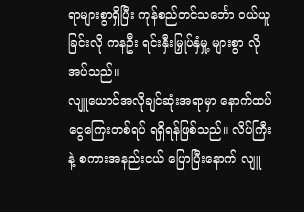ရာများစွာရှိပြီး ကုန်စည်တင်သင်္ဘော ဝယ်ယူခြင်းလို ကနဦး ရင်းနှီးမြှုပ်နှံမှု့ များစွာ လိုအပ်သည်။
လျူယောင်အလိုချင်ဆုံးအရာမှာ နောက်ထပ်ငွေကြေးတစ်ရပ် ရရှိရန်ဖြစ်သည်။ လိပ်ကြီးနဲ့ စကားအနည်းငယ် ပြောပြီးနောက် လျူ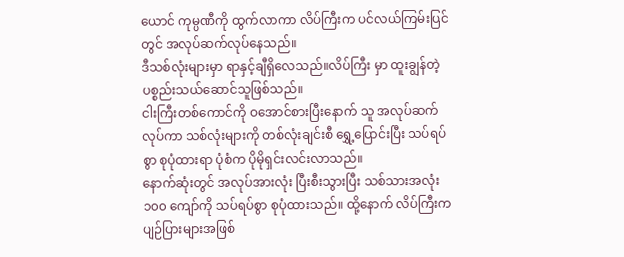ယောင် ကုမ္ပဏီကို ထွက်လာကာ လိပ်ကြီးက ပင်လယ်ကြမ်းပြင်တွင် အလုပ်ဆက်လုပ်နေသည်။
ဒီသစ်လုံးများမှာ ရာနှင့်ချီရှိလေသည်။လိပ်ကြီး မှာ ထူးချွန်တဲ့ ပစ္စည်းသယ်ဆောင်သူဖြစ်သည်။
ငါးကြီးတစ်ကောင်ကို ဝအောင်စားပြီးနောက် သူ အလုပ်ဆက်လုပ်ကာ သစ်လုံးများကို တစ်လုံးချင်းစီ ရွှေ့ပြောင်းပြီး သပ်ရပ်စွာ စုပုံထားရာ ပုံစံက ပိုမိုရှင်းလင်းလာသည်။
နောက်ဆုံးတွင် အလုပ်အားလုံး ပြီးစီးသွားပြီး သစ်သားအလုံး၁၀၀ ကျော်ကို သပ်ရပ်စွာ စုပုံထားသည်။ ထို့နောက် လိပ်ကြီးက ပျဉ်ပြားများအဖြစ်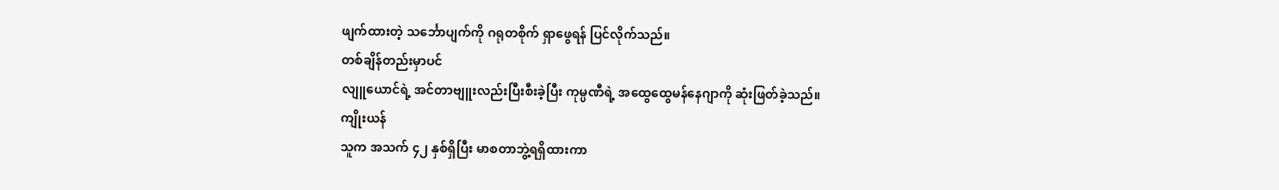ဖျက်ထားတဲ့ သင်္ဘောပျက်ကို ဂရုတစိုက် ရှာဖွေရန် ပြင်လိုက်သည်။
တစ်ချိန်တည်းမှာပင်
လျူယောင်ရဲ့ အင်တာဗျူးလည်းပြီးစီးခဲ့ပြီး ကုမ္ပဏီရဲ့ အထွေထွေမန်နေဂျာကို ဆုံးဖြတ်ခဲ့သည်။
ကျိုးယန်
သူက အသက် ၄၂ နှစ်ရှိပြီး မာစတာဘွဲ့ရရှိထားကာ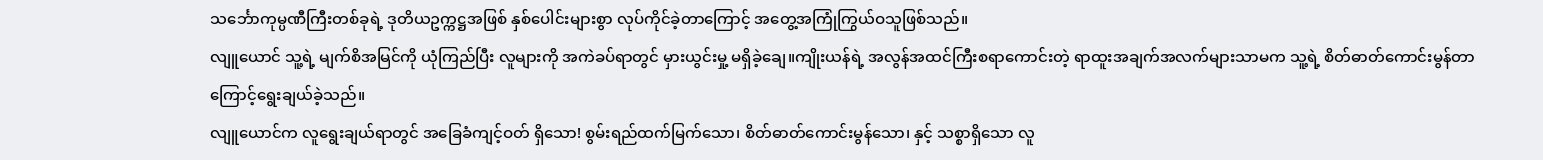သင်္ဘောကုမ္ပဏီကြီးတစ်ခုရဲ့ ဒုတိယဥက္ကဋ္ဌအဖြစ် နှစ်ပေါင်းများစွာ လုပ်ကိုင်ခဲ့တာကြောင့် အတွေ့အကြုံကြွယ်ဝသူဖြစ်သည်။
လျူယောင် သူ့ရဲ့ မျက်စိအမြင်ကို ယုံကြည်ပြီး လူများကို အကဲခပ်ရာတွင် မှားယွင်းမှု့ မရှိခဲ့ချေ။ကျိုးယန်ရဲ့ အလွန်အထင်ကြီးစရာကောင်းတဲ့ ရာထူးအချက်အလက်များသာမက သူ့ရဲ့ စိတ်ဓာတ်ကောင်းမွန်တာကြောင့်ရွေးချယ်ခဲ့သည်။
လျူယောင်က လူရွေးချယ်ရာတွင် အခြေခံကျင့်ဝတ် ရှိသော! စွမ်းရည်ထက်မြက်သော၊ စိတ်ဓာတ်ကောင်းမွန်သော၊ နှင့် သစ္စာရှိသော လူ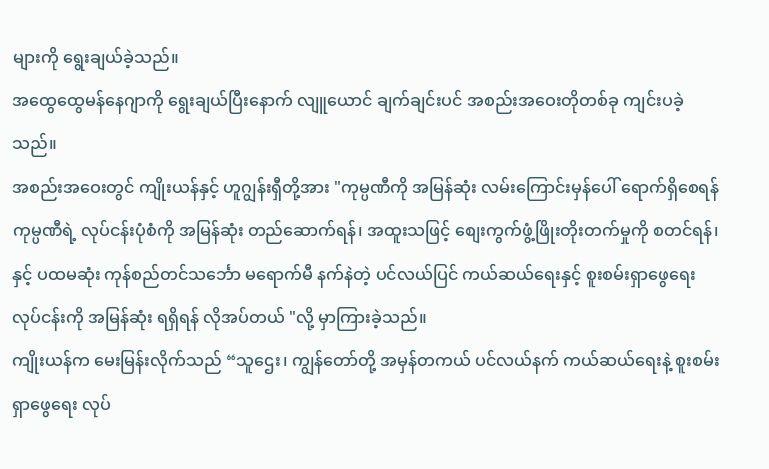များကို ရွေးချယ်ခဲ့သည်။
အထွေထွေမန်နေဂျာကို ရွေးချယ်ပြီးနောက် လျူယောင် ချက်ချင်းပင် အစည်းအဝေးတိုတစ်ခု ကျင်းပခဲ့သည်။
အစည်းအဝေးတွင် ကျိုးယန်နှင့် ဟူဂျွန်းရှီတို့အား "ကုမ္ပဏီကို အမြန်ဆုံး လမ်းကြောင်းမှန်ပေါ် ရောက်ရှိစေရန် ကုမ္ပဏီရဲ့ လုပ်ငန်းပုံစံကို အမြန်ဆုံး တည်ဆောက်ရန်၊ အထူးသဖြင့် စျေးကွက်ဖွံ့ဖြိုးတိုးတက်မှုကို စတင်ရန်၊ နှင့် ပထမဆုံး ကုန်စည်တင်သင်္ဘော မရောက်မီ နက်နဲတဲ့ ပင်လယ်ပြင် ကယ်ဆယ်ရေးနှင့် စူးစမ်းရှာဖွေရေးလုပ်ငန်းကို အမြန်ဆုံး ရရှိရန် လိုအပ်တယ် "လို့ မှာကြားခဲ့သည်။
ကျိုးယန်က မေးမြန်းလိုက်သည် “သူဌေး၊ ကျွန်တော်တို့ အမှန်တကယ် ပင်လယ်နက် ကယ်ဆယ်ရေးနဲ့ စူးစမ်းရှာဖွေရေး လုပ်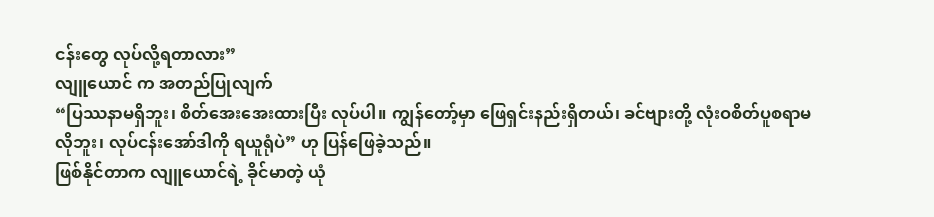ငန်းတွေ လုပ်လို့ရတာလား”
လျူယောင် က အတည်ပြုလျက်
“ပြဿနာမရှိဘူး၊ စိတ်အေးအေးထားပြီး လုပ်ပါ။ ကျွန်တော့်မှာ ဖြေရှင်းနည်းရှိတယ်၊ ခင်ဗျားတို့ လုံးဝစိတ်ပူစရာမလိုဘူး၊ လုပ်ငန်းအော်ဒါကို ရယူရုံပဲ” ဟု ပြန်ဖြေခဲ့သည်။
ဖြစ်နိုင်တာက လျူယောင်ရဲ့ ခိုင်မာတဲ့ ယုံ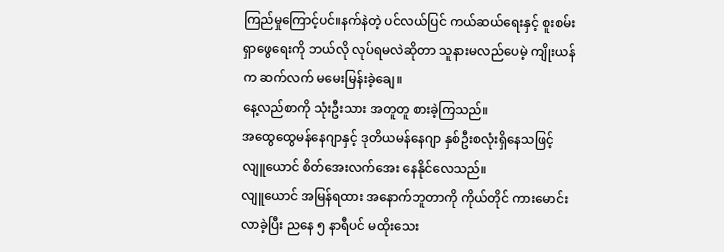ကြည်မှုကြောင့်ပင်။နက်နဲတဲ့ ပင်လယ်ပြင် ကယ်ဆယ်ရေးနှင့် စူးစမ်းရှာဖွေရေးကို ဘယ်လို လုပ်ရမလဲဆိုတာ သူနားမလည်ပေမဲ့ ကျိုးယန်က ဆက်လက် မမေးမြန်းခဲ့ချေ။
နေ့လည်စာကို သုံးဦးသား အတူတူ စားခဲ့ကြသည်။
အထွေထွေမန်နေဂျာနှင့် ဒုတိယမန်နေဂျာ နှစ်ဦးစလုံးရှိနေသဖြင့် လျူယောင် စိတ်အေးလက်အေး နေနိုင်လေသည်။
လျူယောင် အမြန်ရထား အနောက်ဘူတာကို ကိုယ်တိုင် ကားမောင်းလာခဲ့ပြီး ညနေ ၅ နာရီပင် မထိုးသေး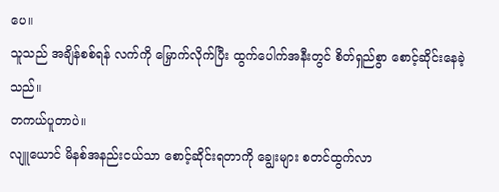ပေ။
သူသည် အချိန်စစ်ရန် လက်ကို မြှောက်လိုက်ပြီး ထွက်ပေါက်အနီးတွင် စိတ်ရှည်စွာ စောင့်ဆိုင်းနေခဲ့သည်။
တကယ်ပူတာပဲ။
လျူယောင် မိနစ်အနည်းငယ်သာ စောင့်ဆိုင်းရတာကို ချွေးများ စတင်ထွက်လာ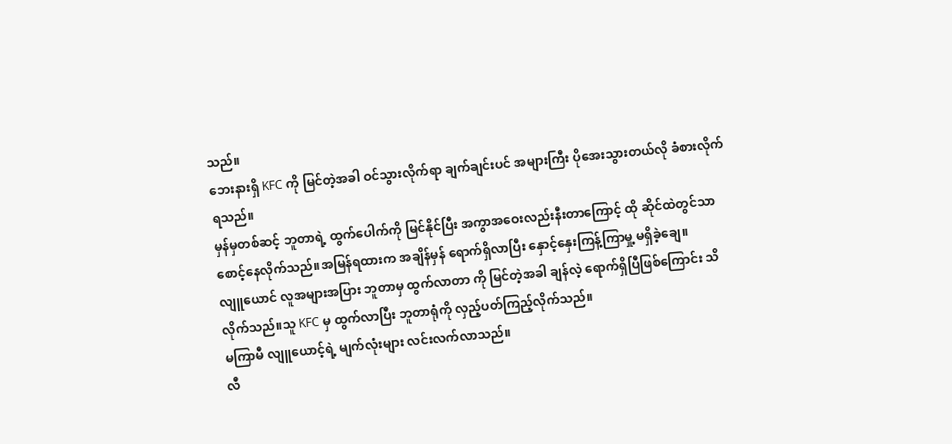သည်။
ဘေးနားရှိ KFC ကို မြင်တဲ့အခါ ဝင်သွားလိုက်ရာ ချက်ချင်းပင် အများကြီး ပိုအေးသွားတယ်လို ခံစားလိုက်ရသည်။
မှန်မှတစ်ဆင့် ဘူတာရဲ့ ထွက်ပေါက်ကို မြင်နိုင်ပြီး အကွာအဝေးလည်းနီးတာကြောင့် ထို ဆိုင်ထဲတွင်သာ စောင့်နေလိုက်သည်။အမြန်ရထားက အချိန်မှန် ရောက်ရှိလာပြီး နှောင့်နှေးကြန့်ကြာမှု့ မရှိခဲ့ချေ။
လျူယောင် လူအများအပြား ဘူတာမှ ထွက်လာတာ ကို မြင်တဲ့အခါ ချန်လဲ့ ရောက်ရှိပြီဖြစ်ကြောင်း သိလိုက်သည်။သူ KFC မှ ထွက်လာပြီး ဘူတာရုံကို လှည့်ပတ်ကြည့်လိုက်သည်။
မကြာမီ လျူယောင့်ရဲ့ မျက်လုံးများ လင်းလက်လာသည်။
လီ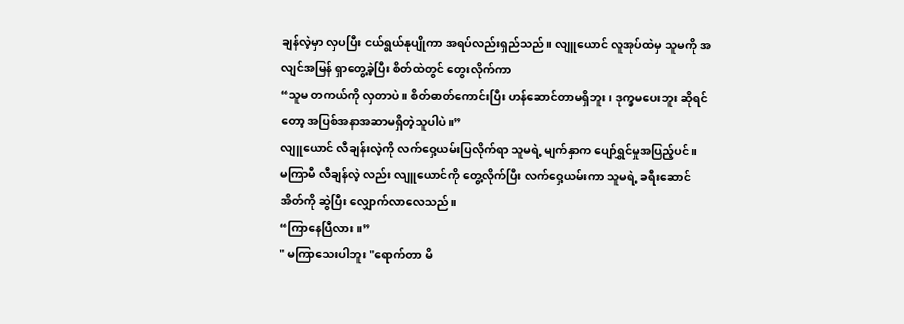ချန်လဲ့မှာ လှပပြီး ငယ်ရွယ်နုပျိုကာ အရပ်လည်းရှည်သည်။ လျူယောင် လူအုပ်ထဲမှ သူမကို အလျင်အမြန် ရှာတွေ့ခဲ့ပြီး စိတ်ထဲတွင် တွေးလိုက်ကာ
“သူမ တကယ်ကို လှတာပဲ။ စိတ်ဓာတ်ကောင်းပြီး ဟန်ဆောင်တာမရှိဘူး၊ ဒုက္ခမပေးဘူး ဆိုရင်တော့ အပြစ်အနာအဆာမရှိတဲ့သူပါပဲ။”
လျူယောင် လီချန်းလဲ့ကို လက်ဝှေ့ယမ်းပြလိုက်ရာ သူမရဲ့ မျက်နှာက ပျော်ရွှင်မှုအပြည့်ပင်။
မကြာမီ လီချန်လဲ့ လည်း လျူယောင်ကို တွေ့လိုက်ပြီး လက်ဝှေ့ယမ်းကာ သူမရဲ့ ခရီးဆောင်အိတ်ကို ဆွဲပြီး လျှောက်လာလေသည်။
“ကြာနေပြီလား။”
" မကြာသေးပါဘူး "ရောက်တာ မိ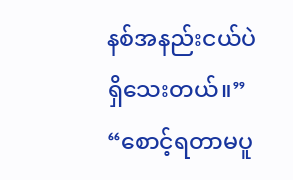နစ်အနည်းငယ်ပဲ ရှိသေးတယ်။”
“စောင့်ရတာမပူ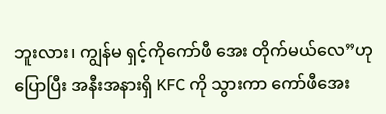ဘူးလား၊ ကျွန်မ ရှင့်ကိုကော်ဖီ အေး တိုက်မယ်လေ”ဟု ပြောပြီး အနီးအနားရှိ KFC ကို သွားကာ ကော်ဖီအေး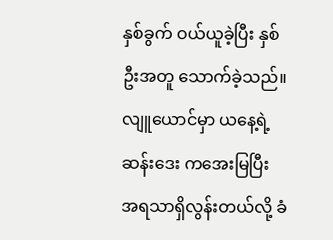နှစ်ခွက် ဝယ်ယူခဲ့ပြီး နှစ်ဦးအတူ သောက်ခဲ့သည်။
လျူယောင်မှာ ယနေ့ရဲ့ ဆန်းဒေး ကအေးမြပြီး အရသာရှိလွန်းတယ်လို့ ခံ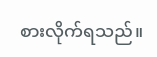စားလိုက်ရသည်။